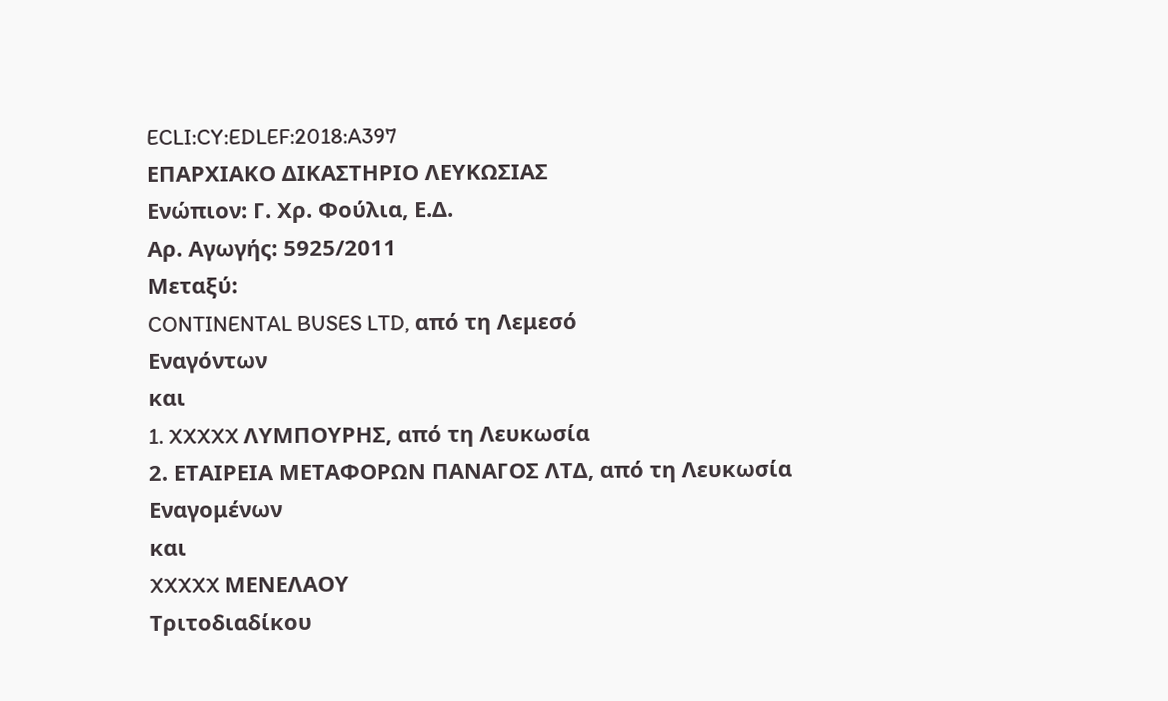ECLI:CY:EDLEF:2018:A397
ΕΠΑΡΧΙΑΚΟ ΔΙΚΑΣΤΗΡΙΟ ΛΕΥΚΩΣΙΑΣ
Ενώπιον: Γ. Χρ. Φούλια, Ε.Δ.
Αρ. Αγωγής: 5925/2011
Μεταξύ:
CONTINENTAL BUSES LTD, από τη Λεμεσό
Εναγόντων
και
1. XXXXX ΛΥΜΠΟΥΡΗΣ, από τη Λευκωσία
2. ΕΤΑΙΡΕΙΑ ΜΕΤΑΦΟΡΩΝ ΠΑΝΑΓΟΣ ΛΤΔ, από τη Λευκωσία
Εναγομένων
και
XXXXX ΜΕΝΕΛΑΟΥ
Τριτοδιαδίκου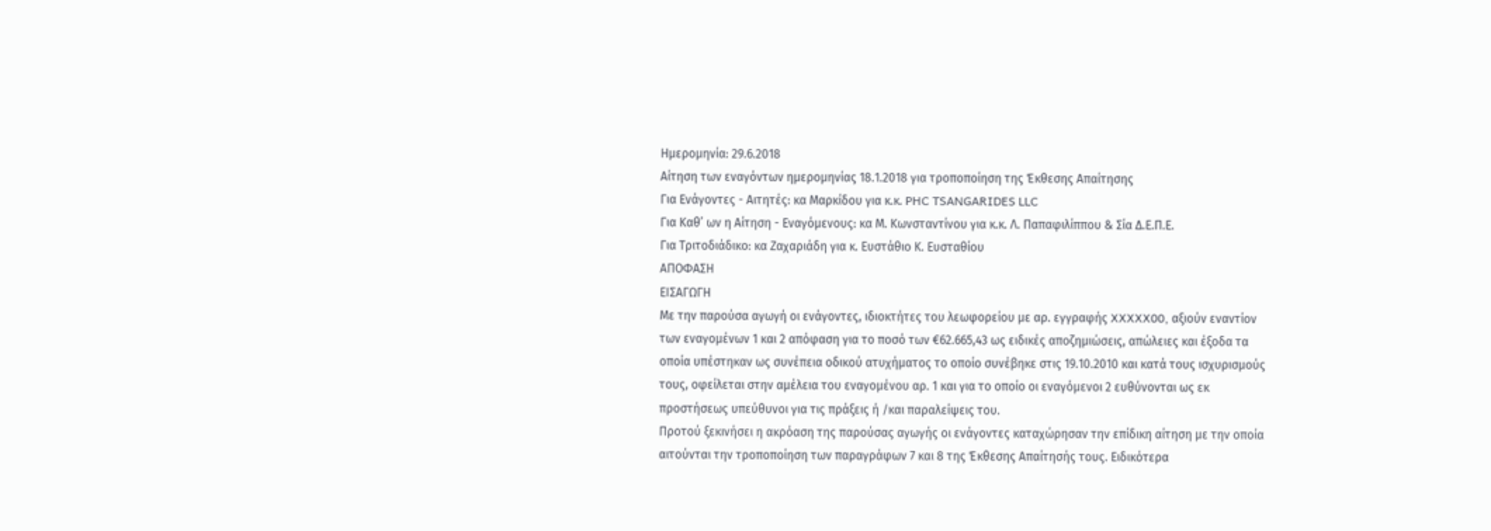Ημερομηνία: 29.6.2018
Αίτηση των εναγόντων ημερομηνίας 18.1.2018 για τροποποίηση της Έκθεσης Απαίτησης
Για Ενάγοντες - Αιτητές: κα Μαρκίδου για κ.κ. PHC TSANGARIDES LLC
Για Καθ’ ων η Αίτηση - Εναγόμενους: κα Μ. Κωνσταντίνου για κ.κ. Λ. Παπαφιλίππου & Σία Δ.Ε.Π.Ε.
Για Τριτοδιάδικο: κα Ζαχαριάδη για κ. Ευστάθιο Κ. Ευσταθίου
ΑΠΟΦΑΣΗ
ΕΙΣΑΓΩΓΗ
Με την παρούσα αγωγή οι ενάγοντες, ιδιοκτήτες του λεωφορείου με αρ. εγγραφής XXXXX00, αξιούν εναντίον των εναγομένων 1 και 2 απόφαση για το ποσό των €62.665,43 ως ειδικές αποζημιώσεις, απώλειες και έξοδα τα οποία υπέστηκαν ως συνέπεια οδικού ατυχήματος το οποίο συνέβηκε στις 19.10.2010 και κατά τους ισχυρισμούς τους, οφείλεται στην αμέλεια του εναγομένου αρ. 1 και για το οποίο οι εναγόμενοι 2 ευθύνονται ως εκ προστήσεως υπεύθυνοι για τις πράξεις ή /και παραλείψεις του.
Προτού ξεκινήσει η ακρόαση της παρούσας αγωγής οι ενάγοντες καταχώρησαν την επίδικη αίτηση με την οποία αιτούνται την τροποποίηση των παραγράφων 7 και 8 της Έκθεσης Απαίτησής τους. Ειδικότερα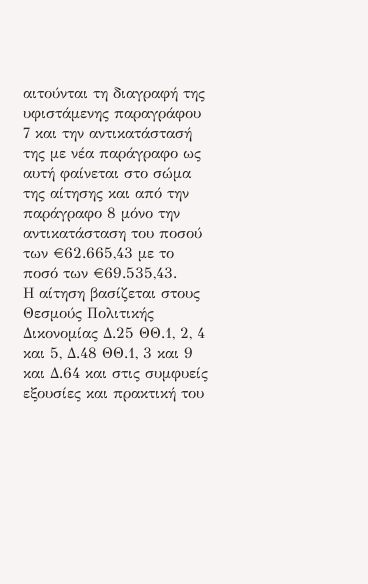αιτούνται τη διαγραφή της υφιστάμενης παραγράφου 7 και την αντικατάστασή της με νέα παράγραφο ως αυτή φαίνεται στο σώμα της αίτησης και από την παράγραφο 8 μόνο την αντικατάσταση του ποσού των €62.665,43 με το ποσό των €69.535,43.
Η αίτηση βασίζεται στους Θεσμούς Πολιτικής Δικονομίας Δ.25 ΘΘ.1, 2, 4 και 5, Δ.48 ΘΘ.1, 3 και 9 και Δ.64 και στις συμφυείς εξουσίες και πρακτική του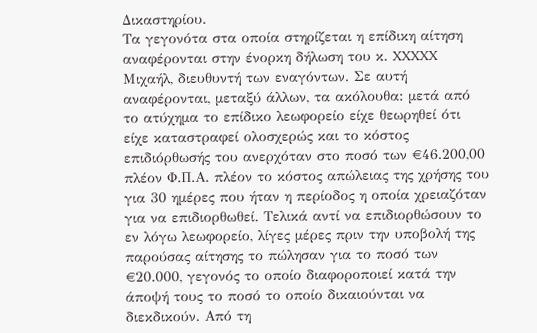Δικαστηρίου.
Τα γεγονότα στα οποία στηρίζεται η επίδικη αίτηση αναφέρονται στην ένορκη δήλωση του κ. XXXXX Μιχαήλ, διευθυντή των εναγόντων. Σε αυτή αναφέρονται, μεταξύ άλλων, τα ακόλουθα: μετά από το ατύχημα το επίδικο λεωφορείο είχε θεωρηθεί ότι είχε καταστραφεί ολοσχερώς και το κόστος επιδιόρθωσής του ανερχόταν στο ποσό των €46.200,00 πλέον Φ.Π.Α. πλέον το κόστος απώλειας της χρήσης του για 30 ημέρες που ήταν η περίοδος η οποία χρειαζόταν για να επιδιορθωθεί. Τελικά αντί να επιδιορθώσουν το εν λόγω λεωφορείο, λίγες μέρες πριν την υποβολή της παρούσας αίτησης το πώλησαν για το ποσό των €20.000, γεγονός το οποίο διαφοροποιεί κατά την άποψή τους το ποσό το οποίο δικαιούνται να διεκδικούν. Από τη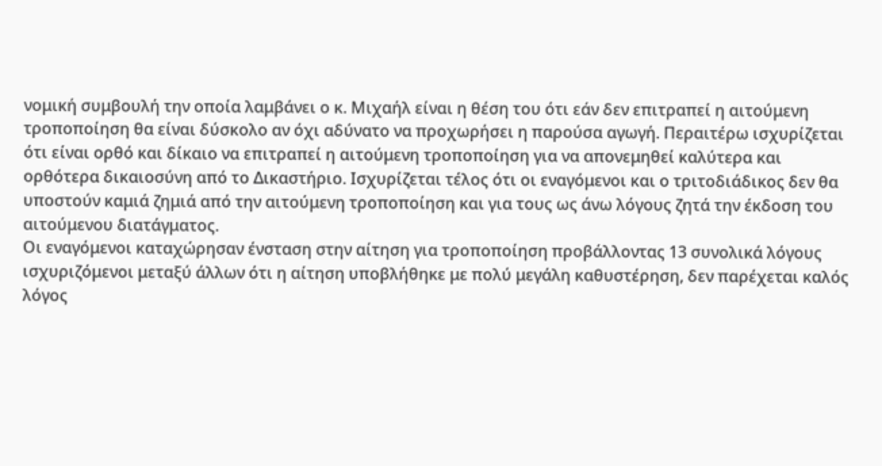νομική συμβουλή την οποία λαμβάνει ο κ. Μιχαήλ είναι η θέση του ότι εάν δεν επιτραπεί η αιτούμενη τροποποίηση θα είναι δύσκολο αν όχι αδύνατο να προχωρήσει η παρούσα αγωγή. Περαιτέρω ισχυρίζεται ότι είναι ορθό και δίκαιο να επιτραπεί η αιτούμενη τροποποίηση για να απονεμηθεί καλύτερα και ορθότερα δικαιοσύνη από το Δικαστήριο. Ισχυρίζεται τέλος ότι οι εναγόμενοι και ο τριτοδιάδικος δεν θα υποστούν καμιά ζημιά από την αιτούμενη τροποποίηση και για τους ως άνω λόγους ζητά την έκδοση του αιτούμενου διατάγματος.
Οι εναγόμενοι καταχώρησαν ένσταση στην αίτηση για τροποποίηση προβάλλοντας 13 συνολικά λόγους ισχυριζόμενοι μεταξύ άλλων ότι η αίτηση υποβλήθηκε με πολύ μεγάλη καθυστέρηση, δεν παρέχεται καλός λόγος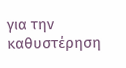για την καθυστέρηση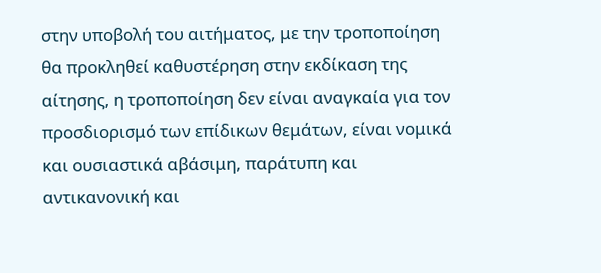στην υποβολή του αιτήματος, με την τροποποίηση θα προκληθεί καθυστέρηση στην εκδίκαση της αίτησης, η τροποποίηση δεν είναι αναγκαία για τον προσδιορισμό των επίδικων θεμάτων, είναι νομικά και ουσιαστικά αβάσιμη, παράτυπη και αντικανονική και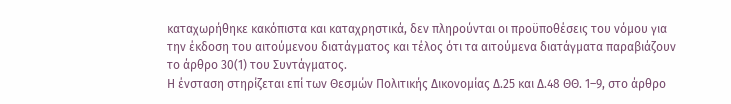καταχωρήθηκε κακόπιστα και καταχρηστικά, δεν πληρούνται οι προϋποθέσεις του νόμου για την έκδοση του αιτούμενου διατάγματος και τέλος ότι τα αιτούμενα διατάγματα παραβιάζουν το άρθρο 30(1) του Συντάγματος.
Η ένσταση στηρίζεται επί των Θεσμών Πολιτικής Δικονομίας Δ.25 και Δ.48 ΘΘ. 1–9, στο άρθρο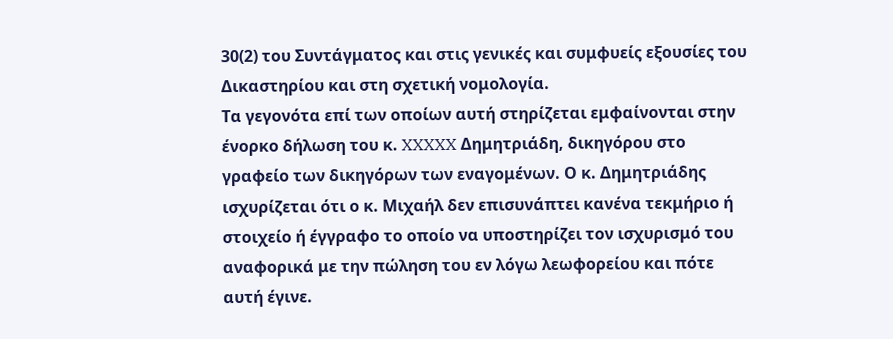30(2) του Συντάγματος και στις γενικές και συμφυείς εξουσίες του Δικαστηρίου και στη σχετική νομολογία.
Τα γεγονότα επί των οποίων αυτή στηρίζεται εμφαίνονται στην ένορκο δήλωση του κ. XXXXX Δημητριάδη, δικηγόρου στο γραφείο των δικηγόρων των εναγομένων. Ο κ. Δημητριάδης ισχυρίζεται ότι ο κ. Μιχαήλ δεν επισυνάπτει κανένα τεκμήριο ή στοιχείο ή έγγραφο το οποίο να υποστηρίζει τον ισχυρισμό του αναφορικά με την πώληση του εν λόγω λεωφορείου και πότε αυτή έγινε.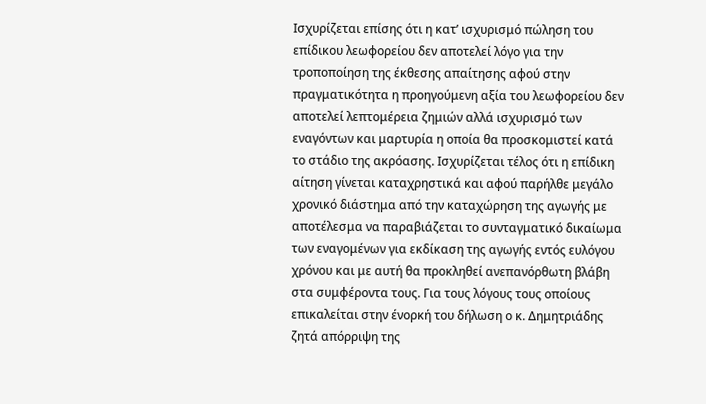Ισχυρίζεται επίσης ότι η κατ’ ισχυρισμό πώληση του επίδικου λεωφορείου δεν αποτελεί λόγο για την τροποποίηση της έκθεσης απαίτησης αφού στην πραγματικότητα η προηγούμενη αξία του λεωφορείου δεν αποτελεί λεπτομέρεια ζημιών αλλά ισχυρισμό των εναγόντων και μαρτυρία η οποία θα προσκομιστεί κατά το στάδιο της ακρόασης. Ισχυρίζεται τέλος ότι η επίδικη αίτηση γίνεται καταχρηστικά και αφού παρήλθε μεγάλο χρονικό διάστημα από την καταχώρηση της αγωγής με αποτέλεσμα να παραβιάζεται το συνταγματικό δικαίωμα των εναγομένων για εκδίκαση της αγωγής εντός ευλόγου χρόνου και με αυτή θα προκληθεί ανεπανόρθωτη βλάβη στα συμφέροντα τους. Για τους λόγους τους οποίους επικαλείται στην ένορκή του δήλωση ο κ. Δημητριάδης ζητά απόρριψη της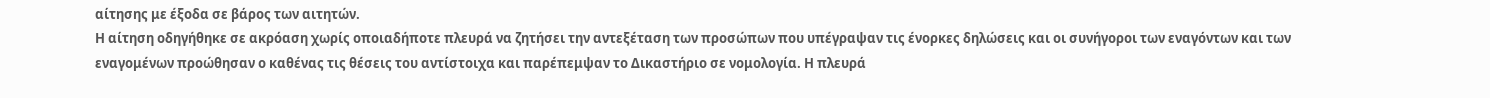αίτησης με έξοδα σε βάρος των αιτητών.
Η αίτηση οδηγήθηκε σε ακρόαση χωρίς οποιαδήποτε πλευρά να ζητήσει την αντεξέταση των προσώπων που υπέγραψαν τις ένορκες δηλώσεις και οι συνήγοροι των εναγόντων και των εναγομένων προώθησαν ο καθένας τις θέσεις του αντίστοιχα και παρέπεμψαν το Δικαστήριο σε νομολογία. Η πλευρά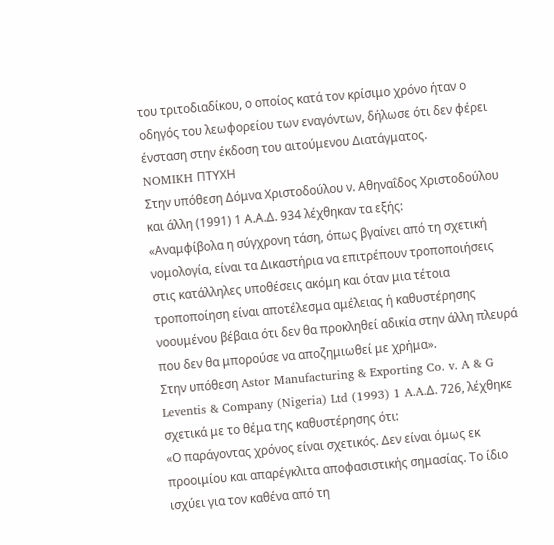του τριτοδιαδίκου, ο οποίος κατά τον κρίσιμο χρόνο ήταν ο οδηγός του λεωφορείου των εναγόντων, δήλωσε ότι δεν φέρει ένσταση στην έκδοση του αιτούμενου Διατάγματος.
NOMIKH ΠΤΥΧΗ
Στην υπόθεση Δόμνα Χριστοδούλου ν. Αθηναΐδος Χριστοδούλου και άλλη (1991) 1 Α.Α.Δ. 934 λέχθηκαν τα εξής:
«Αναμφίβολα η σύγχρονη τάση, όπως βγαίνει από τη σχετική νομολογία, είναι τα Δικαστήρια να επιτρέπουν τροποποιήσεις στις κατάλληλες υποθέσεις ακόμη και όταν μια τέτοια τροποποίηση είναι αποτέλεσμα αμέλειας ή καθυστέρησης νοουμένου βέβαια ότι δεν θα προκληθεί αδικία στην άλλη πλευρά που δεν θα μπορούσε να αποζημιωθεί με χρήμα».
Στην υπόθεση Astor Manufacturing & Exporting Co. v. A & G Leventis & Company (Nigeria) Ltd (1993) 1 A.A.Δ. 726, λέχθηκε σχετικά με το θέμα της καθυστέρησης ότι:
«Ο παράγοντας χρόνος είναι σχετικός. Δεν είναι όμως εκ προοιμίου και απαρέγκλιτα αποφασιστικής σημασίας. Το ίδιο ισχύει για τον καθένα από τη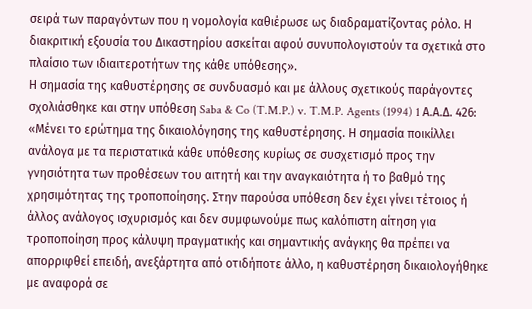σειρά των παραγόντων που η νομολογία καθιέρωσε ως διαδραματίζοντας ρόλο. Η διακριτική εξουσία του Δικαστηρίου ασκείται αφού συνυπολογιστούν τα σχετικά στο πλαίσιο των ιδιαιτεροτήτων της κάθε υπόθεσης».
Η σημασία της καθυστέρησης σε συνδυασμό και με άλλους σχετικούς παράγοντες σχολιάσθηκε και στην υπόθεση Saba & Co (T.M.P.) v. T.M.P. Agents (1994) 1 Α.Α.Δ. 426:
«Μένει το ερώτημα της δικαιολόγησης της καθυστέρησης. Η σημασία ποικίλλει ανάλογα με τα περιστατικά κάθε υπόθεσης κυρίως σε συσχετισμό προς την γνησιότητα των προθέσεων του αιτητή και την αναγκαιότητα ή το βαθμό της χρησιμότητας της τροποποίησης. Στην παρούσα υπόθεση δεν έχει γίνει τέτοιος ή άλλος ανάλογος ισχυρισμός και δεν συμφωνούμε πως καλόπιστη αίτηση για τροποποίηση προς κάλυψη πραγματικής και σημαντικής ανάγκης θα πρέπει να απορριφθεί επειδή, ανεξάρτητα από οτιδήποτε άλλο, η καθυστέρηση δικαιολογήθηκε με αναφορά σε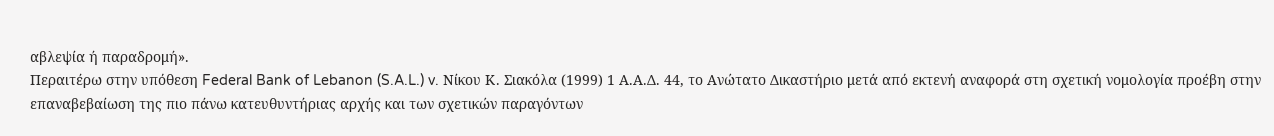αβλεψία ή παραδρομή».
Περαιτέρω στην υπόθεση Federal Bank of Lebanon (S.A.L.) v. Νίκου Κ. Σιακόλα (1999) 1 Α.Α.Δ. 44, το Ανώτατο Δικαστήριο μετά από εκτενή αναφορά στη σχετική νομολογία προέβη στην επαναβεβαίωση της πιο πάνω κατευθυντήριας αρχής και των σχετικών παραγόντων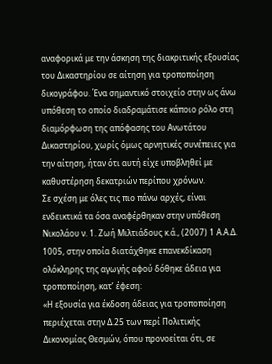αναφορικά με την άσκηση της διακριτικής εξουσίας του Δικαστηρίου σε αίτηση για τροποποίηση δικογράφου. Ένα σημαντικό στοιχείο στην ως άνω υπόθεση το οποίο διαδραμάτισε κάποιο ρόλο στη διαμόρφωση της απόφασης του Ανωτάτου Δικαστηρίου, χωρίς όμως αρνητικές συνέπειες για την αίτηση, ήταν ότι αυτή είχε υποβληθεί με καθυστέρηση δεκατριών περίπου χρόνων.
Σε σχέση με όλες τις πιο πάνω αρχές, είναι ενδεικτικά τα όσα αναφέρθηκαν στην υπόθεση Νικολάου ν. 1. Ζωή Μιλτιάδους κ.ά., (2007) 1 Α.Α.Δ. 1005, στην οποία διατάχθηκε επανεκδίκαση ολόκληρης της αγωγής αφού δόθηκε άδεια για τροποποίηση, κατ’ έφεση:
«Η εξουσία για έκδοση άδειας για τροποποίηση περιέχεται στην Δ.25 των περί Πολιτικής Δικονομίας Θεσμών, όπου προνοείται ότι, σε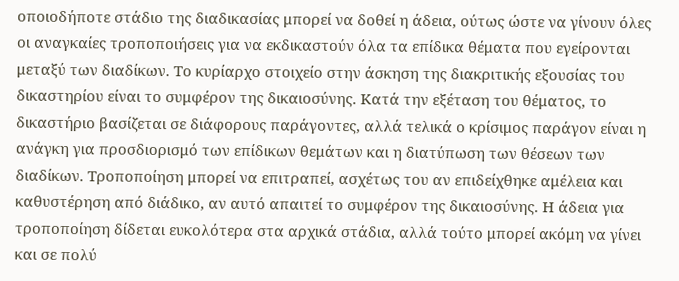οποιοδήποτε στάδιο της διαδικασίας μπορεί να δοθεί η άδεια, ούτως ώστε να γίνουν όλες οι αναγκαίες τροποποιήσεις για να εκδικαστούν όλα τα επίδικα θέματα που εγείρονται μεταξύ των διαδίκων. Το κυρίαρχο στοιχείο στην άσκηση της διακριτικής εξουσίας του δικαστηρίου είναι το συμφέρον της δικαιοσύνης. Κατά την εξέταση του θέματος, το δικαστήριο βασίζεται σε διάφορους παράγοντες, αλλά τελικά ο κρίσιμος παράγον είναι η ανάγκη για προσδιορισμό των επίδικων θεμάτων και η διατύπωση των θέσεων των διαδίκων. Τροποποίηση μπορεί να επιτραπεί, ασχέτως του αν επιδείχθηκε αμέλεια και καθυστέρηση από διάδικο, αν αυτό απαιτεί το συμφέρον της δικαιοσύνης. Η άδεια για τροποποίηση δίδεται ευκολότερα στα αρχικά στάδια, αλλά τούτο μπορεί ακόμη να γίνει και σε πολύ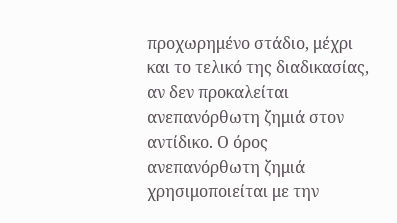προχωρημένο στάδιο, μέχρι και το τελικό της διαδικασίας, αν δεν προκαλείται ανεπανόρθωτη ζημιά στον αντίδικο. Ο όρος ανεπανόρθωτη ζημιά χρησιμοποιείται με την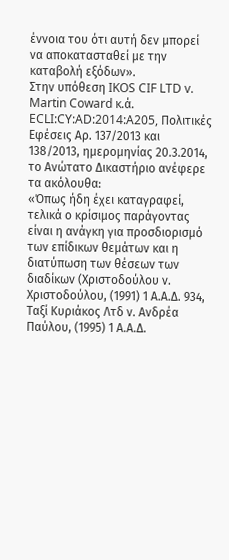έννοια του ότι αυτή δεν μπορεί να αποκατασταθεί με την καταβολή εξόδων».
Στην υπόθεση IKOS CIF LTD v. Martin Coward κ.ά. ECLI:CY:AD:2014:A205, Πολιτικές Εφέσεις Αρ. 137/2013 και 138/2013, ημερομηνίας 20.3.2014, το Ανώτατο Δικαστήριο ανέφερε τα ακόλουθα:
«Όπως ήδη έχει καταγραφεί, τελικά ο κρίσιμος παράγοντας είναι η ανάγκη για προσδιορισμό των επίδικων θεμάτων και η διατύπωση των θέσεων των διαδίκων (Χριστοδούλου ν. Χριστοδούλου, (1991) 1 Α.Α.Δ. 934, Ταξί Κυριάκος Λτδ ν. Ανδρέα Παύλου, (1995) 1 Α.Α.Δ.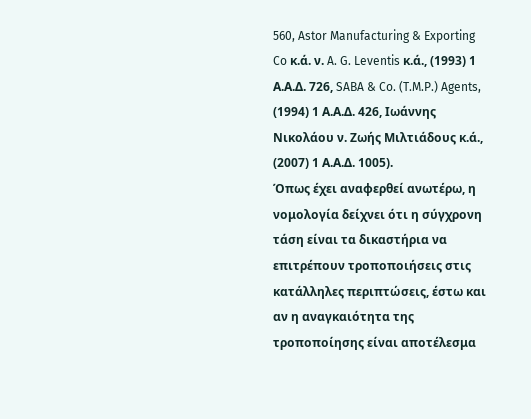560, Astor Manufacturing & Exporting Co κ.ά. ν. A. G. Leventis κ.ά., (1993) 1 Α.Α.Δ. 726, SABA & Co. (T.M.P.) Agents, (1994) 1 Α.Α.Δ. 426, Ιωάννης Νικολάου ν. Ζωής Μιλτιάδους κ.ά., (2007) 1 Α.Α.Δ. 1005).
Όπως έχει αναφερθεί ανωτέρω, η νομολογία δείχνει ότι η σύγχρονη τάση είναι τα δικαστήρια να επιτρέπουν τροποποιήσεις στις κατάλληλες περιπτώσεις, έστω και αν η αναγκαιότητα της τροποποίησης είναι αποτέλεσμα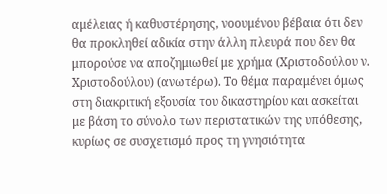αμέλειας ή καθυστέρησης, νοουμένου βέβαια ότι δεν θα προκληθεί αδικία στην άλλη πλευρά που δεν θα μπορούσε να αποζημιωθεί με χρήμα (Χριστοδούλου ν. Χριστοδούλου) (ανωτέρω). Το θέμα παραμένει όμως στη διακριτική εξουσία του δικαστηρίου και ασκείται με βάση το σύνολο των περιστατικών της υπόθεσης, κυρίως σε συσχετισμό προς τη γνησιότητα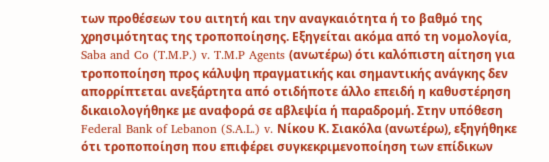των προθέσεων του αιτητή και την αναγκαιότητα ή το βαθμό της χρησιμότητας της τροποποίησης. Εξηγείται ακόμα από τη νομολογία, Saba and Co (T.M.P.) v. T.M.P Agents (ανωτέρω) ότι καλόπιστη αίτηση για τροποποίηση προς κάλυψη πραγματικής και σημαντικής ανάγκης δεν απορρίπτεται ανεξάρτητα από οτιδήποτε άλλο επειδή η καθυστέρηση δικαιολογήθηκε με αναφορά σε αβλεψία ή παραδρομή. Στην υπόθεση Federal Bank of Lebanon (S.A.L.) v. Νίκου Κ. Σιακόλα (ανωτέρω), εξηγήθηκε ότι τροποποίηση που επιφέρει συγκεκριμενοποίηση των επίδικων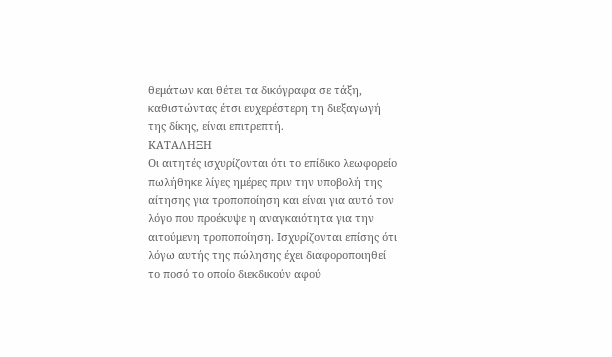θεμάτων και θέτει τα δικόγραφα σε τάξη, καθιστώντας έτσι ευχερέστερη τη διεξαγωγή της δίκης, είναι επιτρεπτή.
ΚΑΤΑΛΗΞΗ
Οι αιτητές ισχυρίζονται ότι το επίδικο λεωφορείο πωλήθηκε λίγες ημέρες πριν την υποβολή της αίτησης για τροποποίηση και είναι για αυτό τον λόγο που προέκυψε η αναγκαιότητα για την αιτούμενη τροποποίηση. Ισχυρίζονται επίσης ότι λόγω αυτής της πώλησης έχει διαφοροποιηθεί το ποσό το οποίο διεκδικούν αφού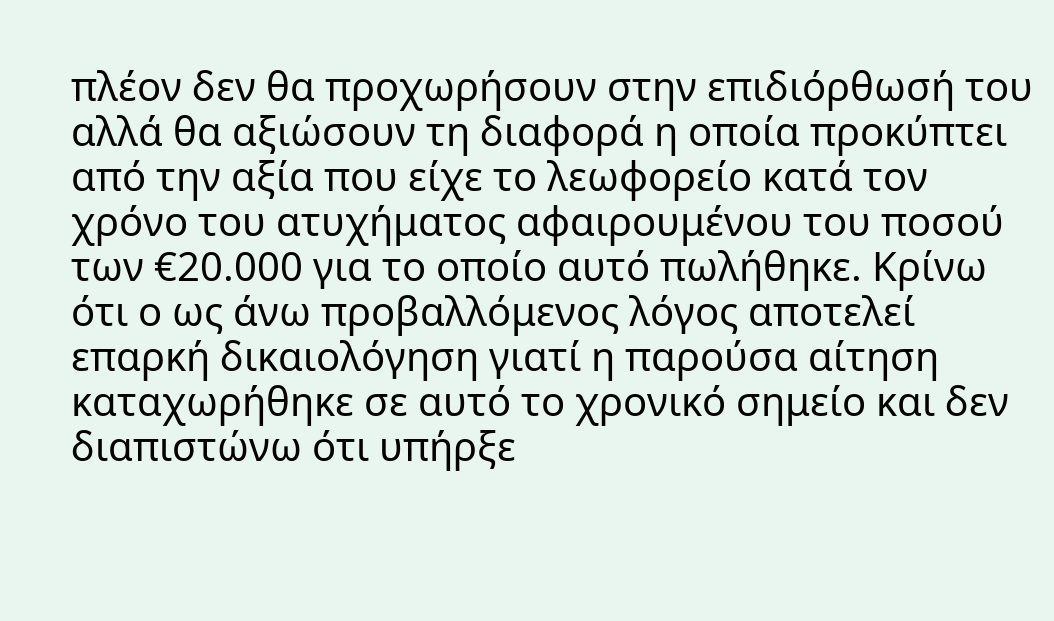πλέον δεν θα προχωρήσουν στην επιδιόρθωσή του αλλά θα αξιώσουν τη διαφορά η οποία προκύπτει από την αξία που είχε το λεωφορείο κατά τον χρόνο του ατυχήματος αφαιρουμένου του ποσού των €20.000 για το οποίο αυτό πωλήθηκε. Κρίνω ότι ο ως άνω προβαλλόμενος λόγος αποτελεί επαρκή δικαιολόγηση γιατί η παρούσα αίτηση καταχωρήθηκε σε αυτό το χρονικό σημείο και δεν διαπιστώνω ότι υπήρξε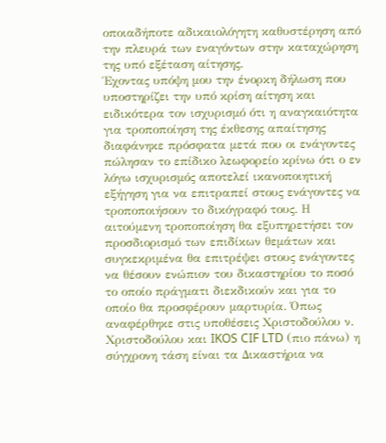οποιαδήποτε αδικαιολόγητη καθυστέρηση από την πλευρά των εναγόντων στην καταχώρηση της υπό εξέταση αίτησης.
Έχοντας υπόψη μου την ένορκη δήλωση που υποστηρίζει την υπό κρίση αίτηση και ειδικότερα τον ισχυρισμό ότι η αναγκαιότητα για τροποποίηση της έκθεσης απαίτησης διαφάνηκε πρόσφατα μετά που οι ενάγοντες πώλησαν το επίδικο λεωφορείο κρίνω ότι ο εν λόγω ισχυρισμός αποτελεί ικανοποιητική εξήγηση για να επιτραπεί στους ενάγοντες να τροποποιήσουν το δικόγραφό τους. Η αιτούμενη τροποποίηση θα εξυπηρετήσει τον προσδιορισμό των επιδίκων θεμάτων και συγκεκριμένα θα επιτρέψει στους ενάγοντες να θέσουν ενώπιον του δικαστηρίου το ποσό το οποίο πράγματι διεκδικούν και για το οποίο θα προσφέρουν μαρτυρία. Όπως αναφέρθηκε στις υποθέσεις Χριστοδούλου ν. Χριστοδούλου και IKOS CIF LTD (πιο πάνω) η σύγχρονη τάση είναι τα Δικαστήρια να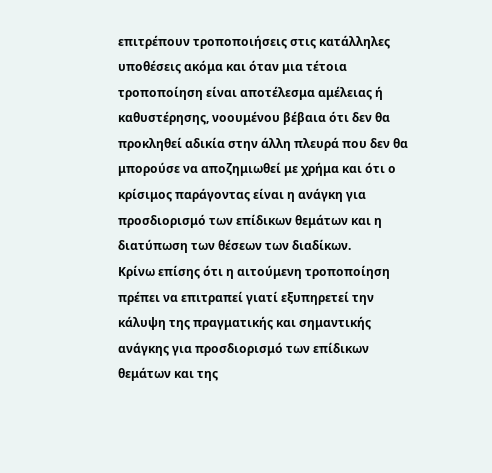επιτρέπουν τροποποιήσεις στις κατάλληλες υποθέσεις ακόμα και όταν μια τέτοια τροποποίηση είναι αποτέλεσμα αμέλειας ή καθυστέρησης, νοουμένου βέβαια ότι δεν θα προκληθεί αδικία στην άλλη πλευρά που δεν θα μπορούσε να αποζημιωθεί με χρήμα και ότι ο κρίσιμος παράγοντας είναι η ανάγκη για προσδιορισμό των επίδικων θεμάτων και η διατύπωση των θέσεων των διαδίκων.
Κρίνω επίσης ότι η αιτούμενη τροποποίηση πρέπει να επιτραπεί γιατί εξυπηρετεί την κάλυψη της πραγματικής και σημαντικής ανάγκης για προσδιορισμό των επίδικων θεμάτων και της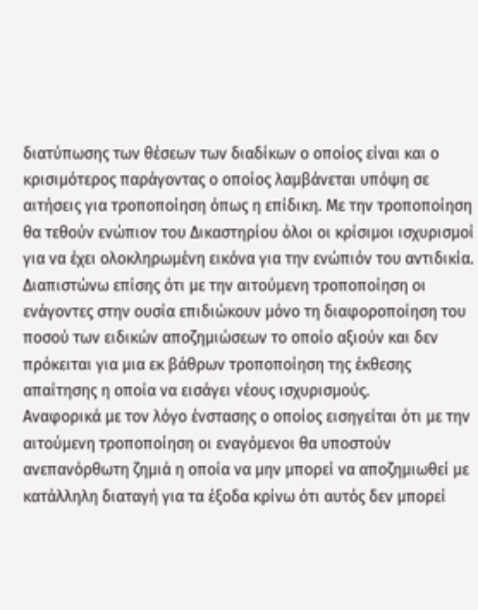διατύπωσης των θέσεων των διαδίκων ο οποίος είναι και ο κρισιμότερος παράγοντας ο οποίος λαμβάνεται υπόψη σε αιτήσεις για τροποποίηση όπως η επίδικη. Με την τροποποίηση θα τεθούν ενώπιον του Δικαστηρίου όλοι οι κρίσιμοι ισχυρισμοί για να έχει ολοκληρωμένη εικόνα για την ενώπιόν του αντιδικία. Διαπιστώνω επίσης ότι με την αιτούμενη τροποποίηση οι ενάγοντες στην ουσία επιδιώκουν μόνο τη διαφοροποίηση του ποσού των ειδικών αποζημιώσεων το οποίο αξιούν και δεν πρόκειται για μια εκ βάθρων τροποποίηση της έκθεσης απαίτησης η οποία να εισάγει νέους ισχυρισμούς.
Αναφορικά με τον λόγο ένστασης ο οποίος εισηγείται ότι με την αιτούμενη τροποποίηση οι εναγόμενοι θα υποστούν ανεπανόρθωτη ζημιά η οποία να μην μπορεί να αποζημιωθεί με κατάλληλη διαταγή για τα έξοδα κρίνω ότι αυτός δεν μπορεί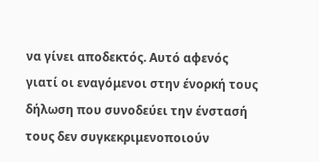να γίνει αποδεκτός. Αυτό αφενός γιατί οι εναγόμενοι στην ένορκή τους δήλωση που συνοδεύει την ένστασή τους δεν συγκεκριμενοποιούν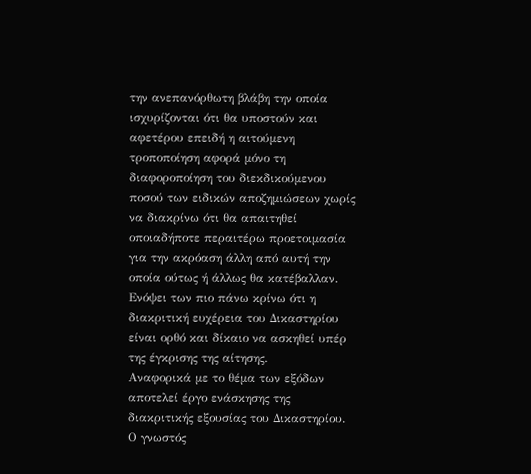την ανεπανόρθωτη βλάβη την οποία ισχυρίζονται ότι θα υποστούν και αφετέρου επειδή η αιτούμενη τροποποίηση αφορά μόνο τη διαφοροποίηση του διεκδικούμενου ποσού των ειδικών αποζημιώσεων χωρίς να διακρίνω ότι θα απαιτηθεί οποιαδήποτε περαιτέρω προετοιμασία για την ακρόαση άλλη από αυτή την οποία ούτως ή άλλως θα κατέβαλλαν.
Ενόψει των πιο πάνω κρίνω ότι η διακριτική ευχέρεια του Δικαστηρίου είναι ορθό και δίκαιο να ασκηθεί υπέρ της έγκρισης της αίτησης.
Αναφορικά με το θέμα των εξόδων αποτελεί έργο ενάσκησης της διακριτικής εξουσίας του Δικαστηρίου. Ο γνωστός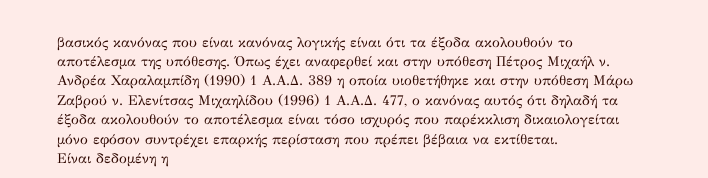βασικός κανόνας που είναι κανόνας λογικής είναι ότι τα έξοδα ακολουθούν το αποτέλεσμα της υπόθεσης. Όπως έχει αναφερθεί και στην υπόθεση Πέτρος Μιχαήλ ν. Ανδρέα Χαραλαμπίδη (1990) 1 Α.Α.Δ. 389 η οποία υιοθετήθηκε και στην υπόθεση Μάρω Ζαβρού ν. Ελενίτσας Μιχαηλίδου (1996) 1 Α.Α.Δ. 477, ο κανόνας αυτός ότι δηλαδή τα έξοδα ακολουθούν το αποτέλεσμα είναι τόσο ισχυρός που παρέκκλιση δικαιολογείται μόνο εφόσον συντρέχει επαρκής περίσταση που πρέπει βέβαια να εκτίθεται.
Είναι δεδομένη η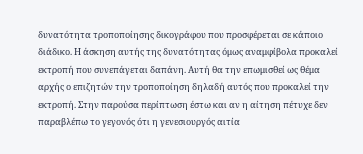δυνατότητα τροποποίησης δικογράφου που προσφέρεται σε κάποιο διάδικο. Η άσκηση αυτής της δυνατότητας όμως αναμφίβολα προκαλεί εκτροπή που συνεπάγεται δαπάνη. Αυτή θα την επωμισθεί ως θέμα αρχής ο επιζητών την τροποποίηση δηλαδή αυτός που προκαλεί την εκτροπή. Στην παρούσα περίπτωση έστω και αν η αίτηση πέτυχε δεν παραβλέπω το γεγονός ότι η γενεσιουργός αιτία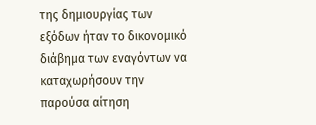της δημιουργίας των εξόδων ήταν το δικονομικό διάβημα των εναγόντων να καταχωρήσουν την παρούσα αίτηση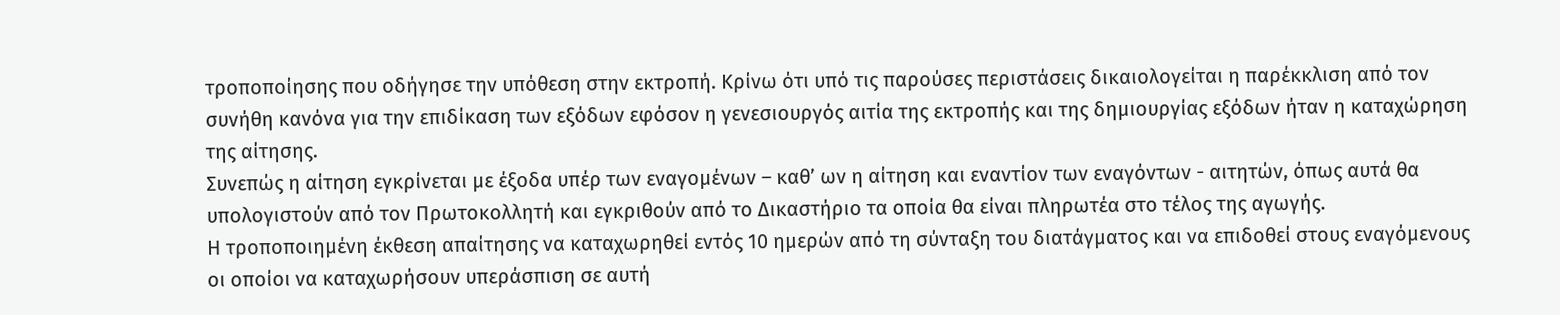τροποποίησης που οδήγησε την υπόθεση στην εκτροπή. Κρίνω ότι υπό τις παρούσες περιστάσεις δικαιολογείται η παρέκκλιση από τον συνήθη κανόνα για την επιδίκαση των εξόδων εφόσον η γενεσιουργός αιτία της εκτροπής και της δημιουργίας εξόδων ήταν η καταχώρηση της αίτησης.
Συνεπώς η αίτηση εγκρίνεται με έξοδα υπέρ των εναγομένων – καθ’ ων η αίτηση και εναντίον των εναγόντων - αιτητών, όπως αυτά θα υπολογιστούν από τον Πρωτοκολλητή και εγκριθούν από το Δικαστήριο τα οποία θα είναι πληρωτέα στο τέλος της αγωγής.
Η τροποποιημένη έκθεση απαίτησης να καταχωρηθεί εντός 10 ημερών από τη σύνταξη του διατάγματος και να επιδοθεί στους εναγόμενους οι οποίοι να καταχωρήσουν υπεράσπιση σε αυτή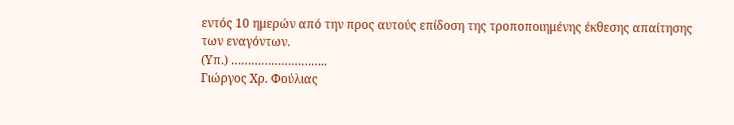εντός 10 ημερών από την προς αυτούς επίδοση της τροποποιημένης έκθεσης απαίτησης των εναγόντων.
(Υπ.) ………………………..
Γιώργος Χρ. Φούλιας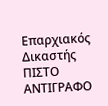Επαρχιακός Δικαστής
ΠΙΣΤΟ ΑΝΤΙΓΡΑΦΟ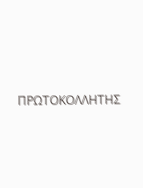ΠΡΩΤΟΚΟΛΛΗΤΗΣ